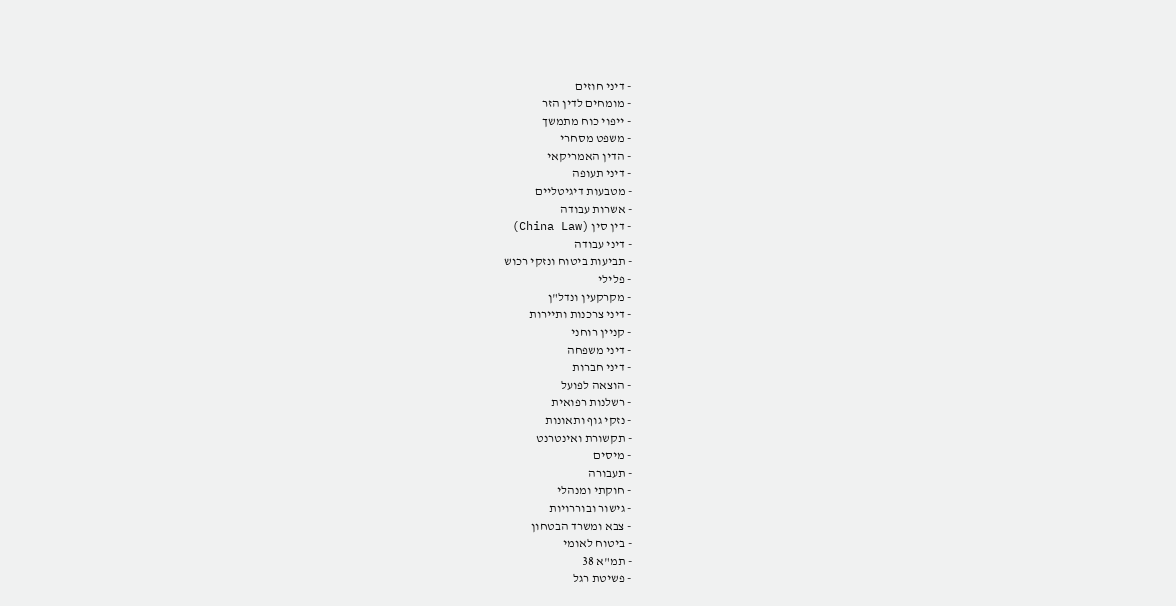- דיני חוזים
- מומחים לדין הזר
- ייפוי כוח מתמשך
- משפט מסחרי
- הדין האמריקאי
- דיני תעופה
- מטבעות דיגיטליים
- אשרות עבודה
- דין סין (China Law)
- דיני עבודה
- תביעות ביטוח ונזקי רכוש
- פלילי
- מקרקעין ונדל"ן
- דיני צרכנות ותיירות
- קניין רוחני
- דיני משפחה
- דיני חברות
- הוצאה לפועל
- רשלנות רפואית
- נזקי גוף ותאונות
- תקשורת ואינטרנט
- מיסים
- תעבורה
- חוקתי ומנהלי
- גישור ובוררויות
- צבא ומשרד הבטחון
- ביטוח לאומי
- תמ"א 38
- פשיטת רגל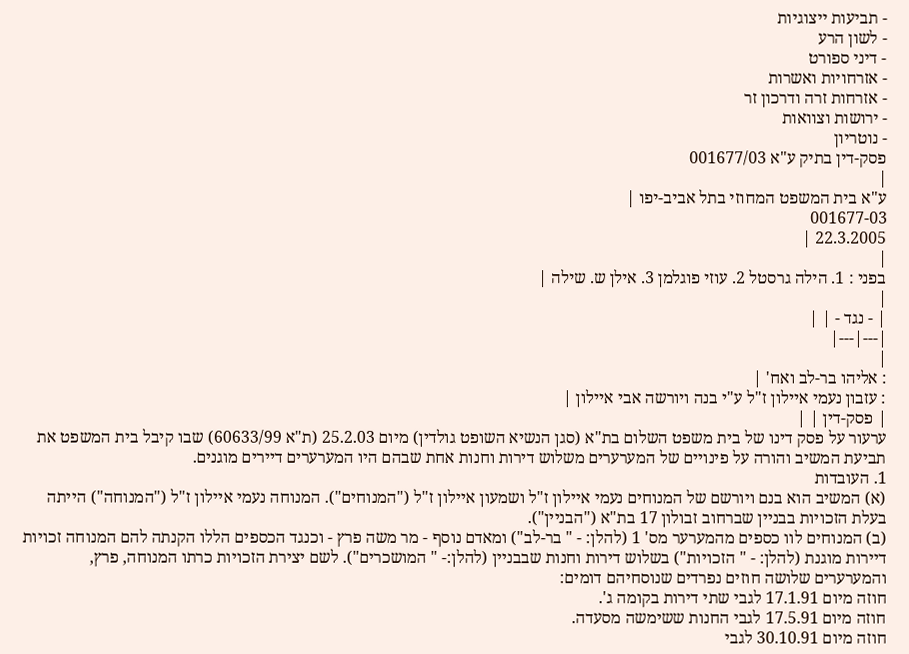- תביעות ייצוגיות
- לשון הרע
- דיני ספורט
- אזרחויות ואשרות
- אזרחות זרה ודרכון זר
- ירושות וצוואות
- נוטריון
פסק-דין בתיק ע"א 001677/03
|
ע"א בית המשפט המחוזי בתל אביב-יפו |
001677-03
22.3.2005 |
|
בפני : 1. הילה גרסטל 2. עוזי פוגלמן 3. אילן ש. שילה |
|
| - נגד - | |
|---|---|
|
: אליהו בר-לב ואח' |
: עזבון נעמי איילון ז"ל ע"י בנה ויורשה אבי איילון |
| פסק-דין | |
ערעור על פסק דינו של בית משפט השלום בת"א (סגן הנשיא השופט גולדין) מיום 25.2.03 (ת"א 60633/99) שבו קיבל בית המשפט את תביעת המשיב והורה על פינויים של המערערים משלוש דירות וחנות אחת שבהם היו המערערים דיירים מוגנים.
1. העובדות
(א) המשיב הוא בנם ויורשם של המנוחים נעמי איילון ז"ל ושמעון איילון ז"ל ("המנוחים"). המנוחה נעמי איילון ז"ל ("המנוחה") הייתה בעלת הזכויות בבניין שברחוב זבולון 17 בת"א ("הבניין").
(ב) המנוחים לוו כספים מהמערער מס' 1 (להלן: - " בר-לב") ומאדם נוסף - מר משה פרץ - וכנגד הכספים הללו הקנתה להם המנוחה זכויות דיירות מוגנת (להלן: - " הזכויות") בשלוש דירות וחנות שבבניין (להלן:- " המושכרים"). לשם יצירת הזכויות כרתו המנוחה, פרץ, והמערערים שלושה חוזים נפרדים שנוסחיהם דומים:
חוזה מיום 17.1.91 לגבי שתי דירות בקומה ג'.
חוזה מיום 17.5.91 לגבי החנות ששימשה מסעדה.
חוזה מיום 30.10.91 לגבי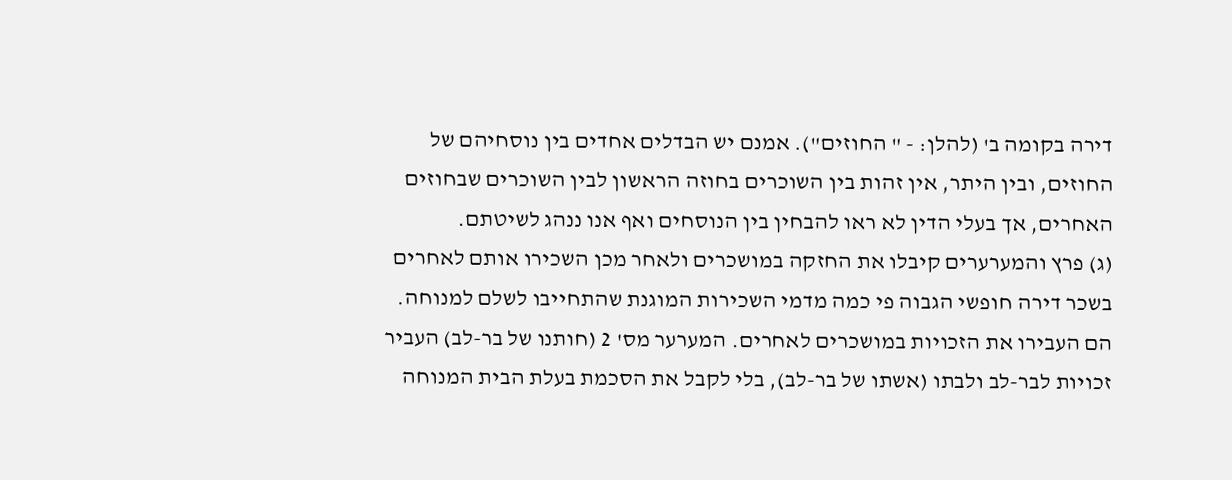דירה בקומה ב' (להלן: - " החוזים"). אמנם יש הבדלים אחדים בין נוסחיהם של החוזים, ובין היתר, אין זהות בין השוכרים בחוזה הראשון לבין השוכרים שבחוזים האחרים, אך בעלי הדין לא ראו להבחין בין הנוסחים ואף אנו ננהג לשיטתם.
(ג) פרץ והמערערים קיבלו את החזקה במושכרים ולאחר מכן השכירו אותם לאחרים בשכר דירה חופשי הגבוה פי כמה מדמי השכירות המוגנת שהתחייבו לשלם למנוחה. הם העבירו את הזכויות במושכרים לאחרים. המערער מס' 2 (חותנו של בר-לב) העביר זכויות לבר-לב ולבתו (אשתו של בר-לב), בלי לקבל את הסכמת בעלת הבית המנוחה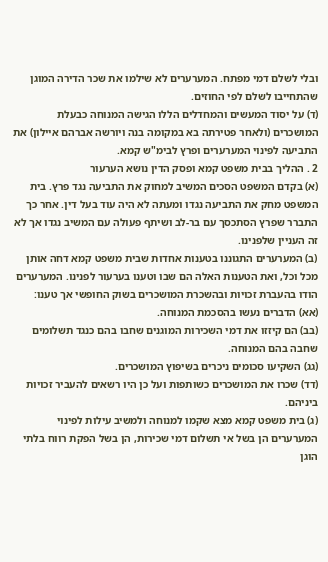ובלי לשלם דמי מפתח. המערערים לא שילמו את שכר הדירה המוגן שהתחייבו לשלם לפי החוזים.
(ד) על יסוד המעשים והמחדלים הללו הגישה המנוחה כבעלת המושכרים (ולאחר פטירתה בא במקומה בנה ויורשה אברהם איילון) את התביעה לפינוי המערערים ופרץ לבימ"ש קמא.
2 . ההליך בבית משפט קמא ופסק הדין נושא הערעור
(א) בקדם המשפט הסכים המשיב למחוק את התביעה נגד פרץ. בית המשפט מחק את התביעה נגדו ומעתה לא היה עוד בעל דין. אחר כך התברר שפרץ הסתכסך עם בר-לב ושיתף פעולה עם המשיב נגדו אך לא זה העניין שלפנינו.
(ב) המערערים התגוננו בטענות אחדות שבית משפט קמא דחה אותן מכל וכל, ואת הטענות האלה הם שבו וטענו בערעור לפנינו. המערערים הודו בהעברת זכויות ובהשכרת המושכרים בשוק החופשי אך טענו:
(אא) הדברים נעשו בהסכמת המנוחה.
(בב) הם קיזזו את דמי השכירות המוגנים שחבו בהם כנגד תשלומים שחבה בהם המנוחה.
(גג) השקיעו סכומים ניכרים בשיפוץ המושכרים.
(דד) שכרו את המושכרים כשותפות ועל כן היו רשאים להעביר זכויות ביניהם.
(ג) בית משפט קמא מצא שקמו למנוחה ולמשיב עילות לפינוי המערערים הן בשל אי תשלום דמי שכירות, הן בשל הפקת רווח בלתי הוגן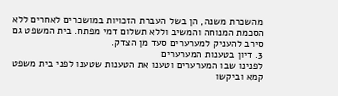מהשכרת משנה, הן בשל העברת הזכויות במושכרים לאחרים ללא הסכמת המנוחה והמשיב וללא תשלום דמי מפתח. בית המשפט גם סירב להעניק למערערים סעד מן הצדק.
3. דיון בטענות המערערים
לפנינו שבו המערערים וטענו את הטענות שטענו לפני בית משפט קמא וביקשו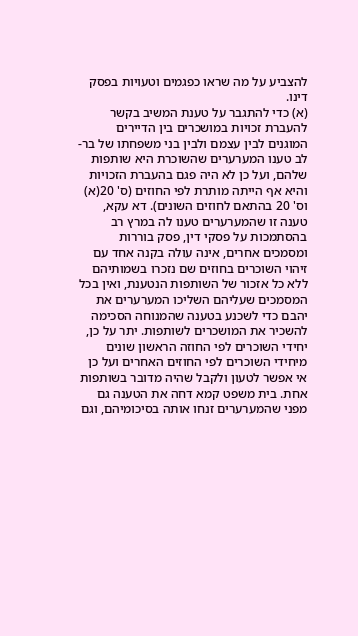להצביע על מה שראו כפגמים וטעויות בפסק דינו.
(א) כדי להתגבר על טענת המשיב בקשר להעברת זכויות במושכרים בין הדיירים המוגנים לבין עצמם ולבין בני משפחתו של בר-לב טענו המערערים שהשוכרת היא שותפות שלהם, ועל כן לא היה פגם בהעברת הזכויות והיא אף הייתה מותרת לפי החוזים (ס' 20(א) וס' 20 בהתאם לחוזים השונים). דא עקא, טענה זו שהמערערים טענו לה במרץ רב בהסתמכות על פסקי דין, פסק בוררות ומסמכים אחרים, אינה עולה בקנה אחד עם זיהוי השוכרים בחוזים שם נזכרו בשמותיהם ללא כל אזכור של השותפות הנטענת, ואין בכל המסמכים שעליהם השליכו המערערים את יהבם כדי לשכנע בטענה שהמנוחה הסכימה להשכיר את המושכרים לשותפות. יתר על כן, יחידי השוכרים לפי החוזה הראשון שונים מיחידי השוכרים לפי החוזים האחרים ועל כן אי אפשר לטעון ולקבל שהיה מדובר בשותפות אחת. בית משפט קמא דחה את הטענה גם מפני שהמערערים זנחו אותה בסיכומיהם, וגם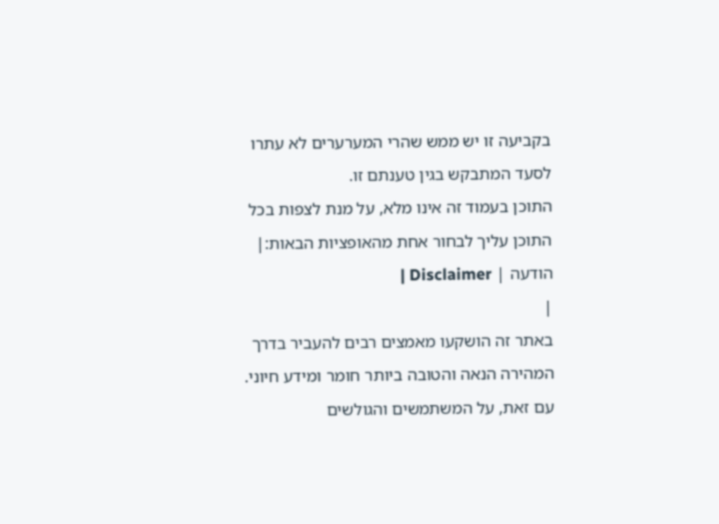בקביעה זו יש ממש שהרי המערערים לא עתרו לסעד המתבקש בגין טענתם זו.
התוכן בעמוד זה אינו מלא, על מנת לצפות בכל התוכן עליך לבחור אחת מהאופציות הבאות:| הודעה | Disclaimer |
|
באתר זה הושקעו מאמצים רבים להעביר בדרך המהירה הנאה והטובה ביותר חומר ומידע חיוני. עם זאת, על המשתמשים והגולשים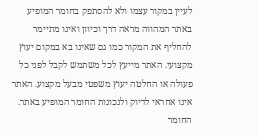לעיין במקור עצמו ולא להסתפק בחומר המופיע באתר המהווה מראה דרך וכיוון ואינו מתיימר להחליף את המקור כמו גם שאינו בא במקום יעוץ מקצועי. האתר מייעץ לכל משתמש לקבל לפני כל פעולה או החלטה יעוץ משפטי מבעל מקצוע. האתר אינו אחראי לדיוק ולנכונות החומר המופיע באתר. החומר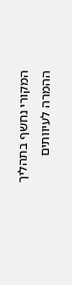המקורי נחשף בתהליך ההמרה לעיוותים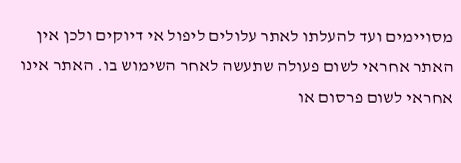מסויימים ועד להעלתו לאתר עלולים ליפול אי דיוקים ולכן אין האתר אחראי לשום פעולה שתעשה לאחר השימוש בו. האתר אינו אחראי לשום פרסום או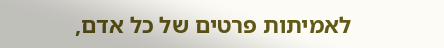לאמיתות פרטים של כל אדם,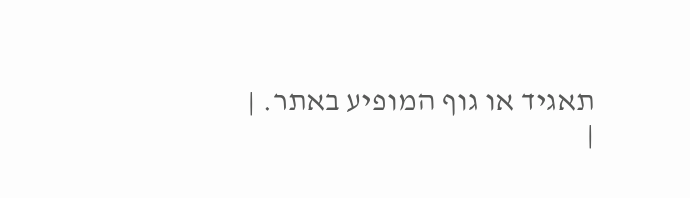תאגיד או גוף המופיע באתר. |
|